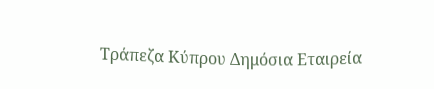Τράπεζα Κύπρου Δημόσια Εταιρεία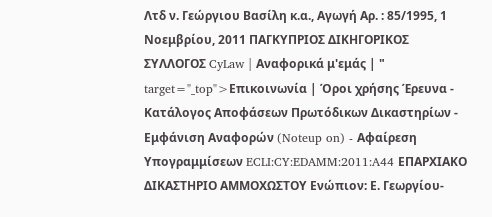Λτδ ν. Γεώργιου Βασίλη κ.α., Αγωγή Αρ. : 85/1995, 1 Νοεμβρίου, 2011 ΠΑΓΚΥΠΡΙΟΣ ΔΙΚΗΓΟΡΙΚΟΣ ΣΥΛΛΟΓΟΣ CyLaw | Αναφορικά μ'εμάς | " target="_top">Επικοινωνία | Όροι χρήσης Έρευνα - Κατάλογος Αποφάσεων Πρωτόδικων Δικαστηρίων - Εμφάνιση Αναφορών (Noteup on) - Αφαίρεση Υπογραμμίσεων ECLI:CY:EDAMM:2011:A44 ΕΠΑΡΧΙΑΚΟ ΔΙΚΑΣΤΗΡΙΟ ΑΜΜΟΧΩΣΤΟΥ Ενώπιον: Ε. Γεωργίου-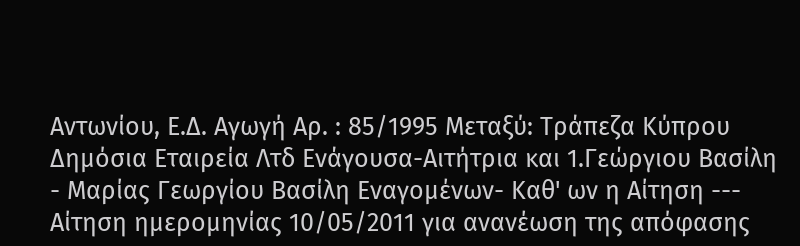Αντωνίου, Ε.Δ. Αγωγή Αρ. : 85/1995 Μεταξύ: Τράπεζα Κύπρου Δημόσια Εταιρεία Λτδ Ενάγουσα-Αιτήτρια και 1.Γεώργιου Βασίλη
- Μαρίας Γεωργίου Βασίλη Εναγομένων- Καθ' ων η Αίτηση --- Αίτηση ημερομηνίας 10/05/2011 για ανανέωση της απόφασης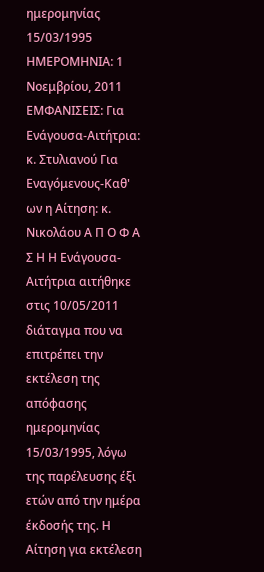ημερομηνίας 15/03/1995 ΗΜΕΡΟΜΗΝΙΑ: 1 Νοεμβρίου, 2011 ΕΜΦΑΝΙΣΕΙΣ: Για Ενάγουσα-Αιτήτρια: κ. Στυλιανού Για Εναγόμενους-Καθ' ων η Αίτηση: κ. Νικολάου Α Π Ο Φ Α Σ Η Η Ενάγουσα-Αιτήτρια αιτήθηκε στις 10/05/2011 διάταγμα που να επιτρέπει την εκτέλεση της απόφασης ημερομηνίας 15/03/1995, λόγω της παρέλευσης έξι ετών από την ημέρα έκδοσής της. Η Αίτηση για εκτέλεση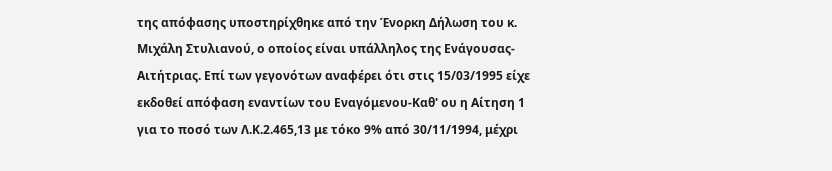της απόφασης υποστηρίχθηκε από την Ένορκη Δήλωση του κ. Μιχάλη Στυλιανού, ο οποίος είναι υπάλληλος της Ενάγουσας-Αιτήτριας. Επί των γεγονότων αναφέρει ότι στις 15/03/1995 είχε εκδοθεί απόφαση εναντίων του Εναγόμενου-Καθ' ου η Αίτηση 1 για το ποσό των Λ.Κ.2.465,13 με τόκο 9% από 30/11/1994, μέχρι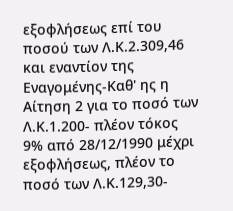εξοφλήσεως επί του ποσού των Λ.Κ.2.309,46 και εναντίον της Εναγομένης-Καθ' ης η Αίτηση 2 για το ποσό των Λ.Κ.1.200- πλέον τόκος 9% από 28/12/1990 μέχρι εξοφλήσεως, πλέον το ποσό των Λ.Κ.129,30-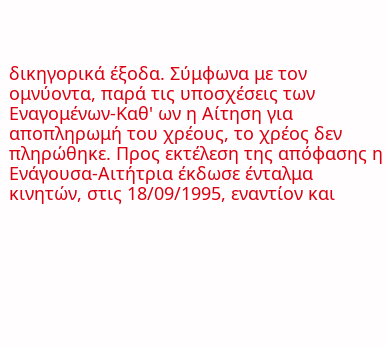δικηγορικά έξοδα. Σύμφωνα με τον ομνύοντα, παρά τις υποσχέσεις των Εναγομένων-Καθ' ων η Αίτηση για αποπληρωμή του χρέους, το χρέος δεν πληρώθηκε. Προς εκτέλεση της απόφασης η Ενάγουσα-Αιτήτρια έκδωσε ένταλμα κινητών, στις 18/09/1995, εναντίον και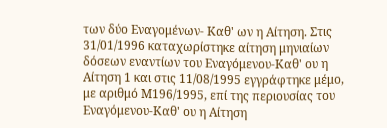των δύο Εναγομένων- Καθ' ων η Αίτηση. Στις 31/01/1996 καταχωρίστηκε αίτηση μηνιαίων δόσεων εναντίων του Εναγόμενου-Καθ' ου η Αίτηση 1 και στις 11/08/1995 εγγράφτηκε μέμο, με αριθμό Μ196/1995, επί της περιουσίας του Εναγόμενου-Καθ' ου η Αίτηση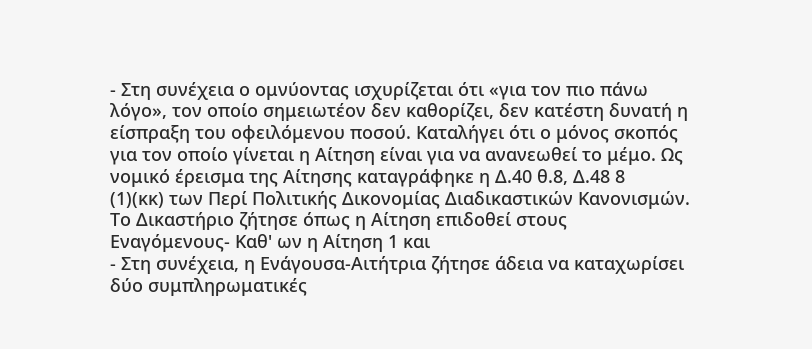- Στη συνέχεια ο ομνύοντας ισχυρίζεται ότι «για τον πιο πάνω λόγο», τον οποίο σημειωτέον δεν καθορίζει, δεν κατέστη δυνατή η είσπραξη του οφειλόμενου ποσού. Καταλήγει ότι ο μόνος σκοπός για τον οποίο γίνεται η Αίτηση είναι για να ανανεωθεί το μέμο. Ως νομικό έρεισμα της Αίτησης καταγράφηκε η Δ.40 θ.8, Δ.48 8
(1)(κκ) των Περί Πολιτικής Δικονομίας Διαδικαστικών Κανονισμών. Το Δικαστήριο ζήτησε όπως η Αίτηση επιδοθεί στους Εναγόμενους- Καθ' ων η Αίτηση 1 και
- Στη συνέχεια, η Ενάγουσα-Αιτήτρια ζήτησε άδεια να καταχωρίσει δύο συμπληρωματικές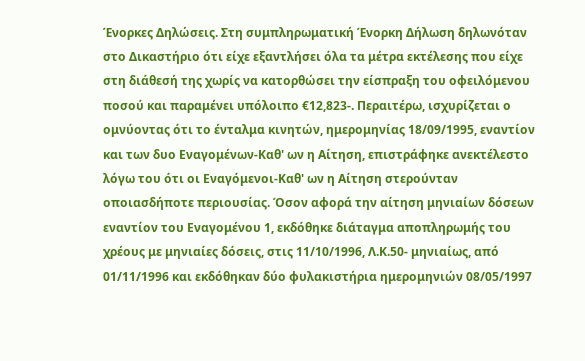Ένορκες Δηλώσεις. Στη συμπληρωματική Ένορκη Δήλωση δηλωνόταν στο Δικαστήριο ότι είχε εξαντλήσει όλα τα μέτρα εκτέλεσης που είχε στη διάθεσή της χωρίς να κατορθώσει την είσπραξη του οφειλόμενου ποσού και παραμένει υπόλοιπο €12,823-. Περαιτέρω, ισχυρίζεται ο ομνύοντας ότι το ένταλμα κινητών, ημερομηνίας 18/09/1995, εναντίον και των δυο Εναγομένων-Καθ' ων η Αίτηση, επιστράφηκε ανεκτέλεστο λόγω του ότι οι Εναγόμενοι-Καθ' ων η Αίτηση στερούνταν οποιασδήποτε περιουσίας. Όσον αφορά την αίτηση μηνιαίων δόσεων εναντίον του Εναγομένου 1, εκδόθηκε διάταγμα αποπληρωμής του χρέους με μηνιαίες δόσεις, στις 11/10/1996, Λ.Κ.50- μηνιαίως, από 01/11/1996 και εκδόθηκαν δύο φυλακιστήρια ημερομηνιών 08/05/1997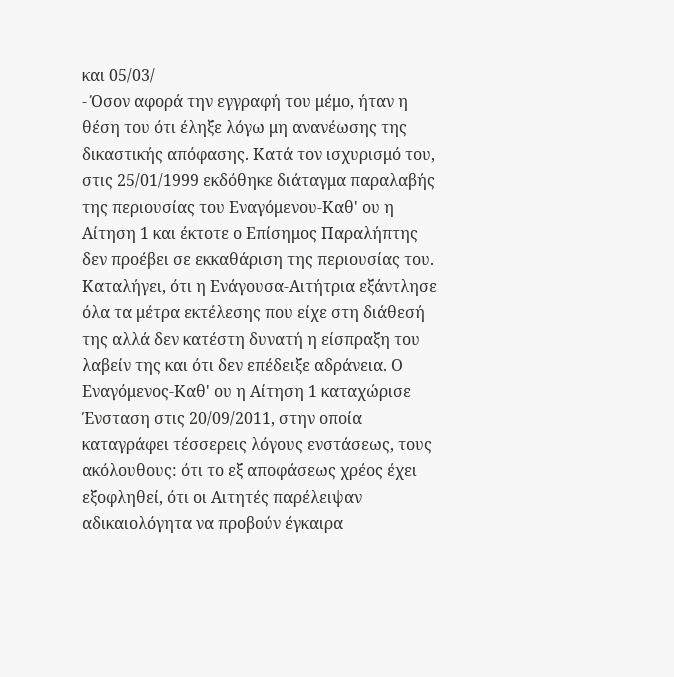και 05/03/
- Όσον αφορά την εγγραφή του μέμο, ήταν η θέση του ότι έληξε λόγω μη ανανέωσης της δικαστικής απόφασης. Κατά τον ισχυρισμό του, στις 25/01/1999 εκδόθηκε διάταγμα παραλαβής της περιουσίας του Εναγόμενου-Καθ' ου η Αίτηση 1 και έκτοτε ο Επίσημος Παραλήπτης δεν προέβει σε εκκαθάριση της περιουσίας του. Καταλήγει, ότι η Ενάγουσα-Αιτήτρια εξάντλησε όλα τα μέτρα εκτέλεσης που είχε στη διάθεσή της αλλά δεν κατέστη δυνατή η είσπραξη του λαβείν της και ότι δεν επέδειξε αδράνεια. Ο Εναγόμενος-Καθ' ου η Αίτηση 1 καταχώρισε Ένσταση στις 20/09/2011, στην οποία καταγράφει τέσσερεις λόγους ενστάσεως, τους ακόλουθους: ότι το εξ αποφάσεως χρέος έχει εξοφληθεί, ότι οι Αιτητές παρέλειψαν αδικαιολόγητα να προβούν έγκαιρα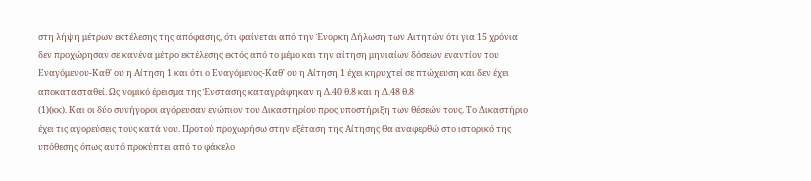στη λήψη μέτρων εκτέλεσης της απόφασης, ότι φαίνεται από την Ένορκη Δήλωση των Αιτητών ότι για 15 χρόνια δεν προχώρησαν σε κανένα μέτρο εκτέλεσης εκτός από το μέμο και την αίτηση μηνιαίων δόσεων εναντίον του Εναγόμενου-Καθ' ου η Αίτηση 1 και ότι ο Εναγόμενος-Καθ' ου η Αίτηση 1 έχει κηρυχτεί σε πτώχευση και δεν έχει αποκατασταθεί. Ως νομικό έρεισμα της Ένστασης καταγράφηκαν η Δ.40 θ.8 και η Δ.48 θ.8
(1)(κκ). Και οι δύο συνήγοροι αγόρευσαν ενώπιον του Δικαστηρίου προς υποστήριξη των θέσεών τους. Το Δικαστήριο έχει τις αγορεύσεις τους κατά νου. Προτού προχωρήσω στην εξέταση της Αίτησης θα αναφερθώ στο ιστορικό της υπόθεσης όπως αυτό προκύπτει από το φάκελο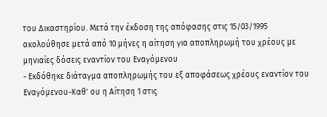του Δικαστηρίου. Μετά την έκδοση της απόφασης στις 15/03/1995 ακολούθησε μετά από 10 μήνες η αίτηση για αποπληρωμή του χρέους με μηνιαίες δόσεις εναντίον του Εναγόμενου
- Εκδόθηκε διάταγμα αποπληρωμής του εξ αποφάσεως χρέους εναντίον του Εναγόμενου-Καθ' ου η Αίτηση 1 στις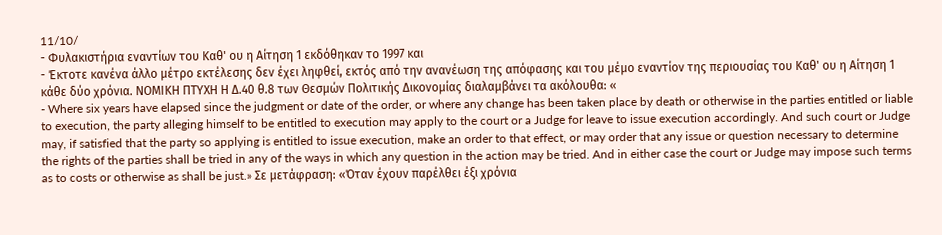11/10/
- Φυλακιστήρια εναντίων του Καθ' ου η Αίτηση 1 εκδόθηκαν το 1997 και
- Έκτοτε κανένα άλλο μέτρο εκτέλεσης δεν έχει ληφθεί, εκτός από την ανανέωση της απόφασης και του μέμο εναντίον της περιουσίας του Καθ' ου η Αίτηση 1 κάθε δύο χρόνια. ΝΟΜΙΚΗ ΠΤΥΧΗ Η Δ.40 θ.8 των Θεσμών Πολιτικής Δικονομίας διαλαμβάνει τα ακόλουθα: «
- Where six years have elapsed since the judgment or date of the order, or where any change has been taken place by death or otherwise in the parties entitled or liable to execution, the party alleging himself to be entitled to execution may apply to the court or a Judge for leave to issue execution accordingly. And such court or Judge may, if satisfied that the party so applying is entitled to issue execution, make an order to that effect, or may order that any issue or question necessary to determine the rights of the parties shall be tried in any of the ways in which any question in the action may be tried. And in either case the court or Judge may impose such terms as to costs or otherwise as shall be just.» Σε μετάφραση: «Όταν έχουν παρέλθει έξι χρόνια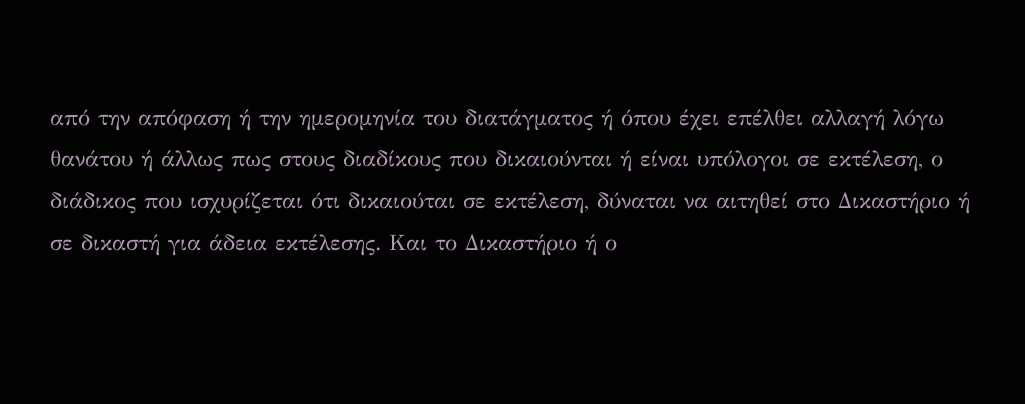από την απόφαση ή την ημερομηνία του διατάγματος ή όπου έχει επέλθει αλλαγή λόγω θανάτου ή άλλως πως στους διαδίκους που δικαιούνται ή είναι υπόλογοι σε εκτέλεση, ο διάδικος που ισχυρίζεται ότι δικαιούται σε εκτέλεση, δύναται να αιτηθεί στο Δικαστήριο ή σε δικαστή για άδεια εκτέλεσης. Και το Δικαστήριο ή ο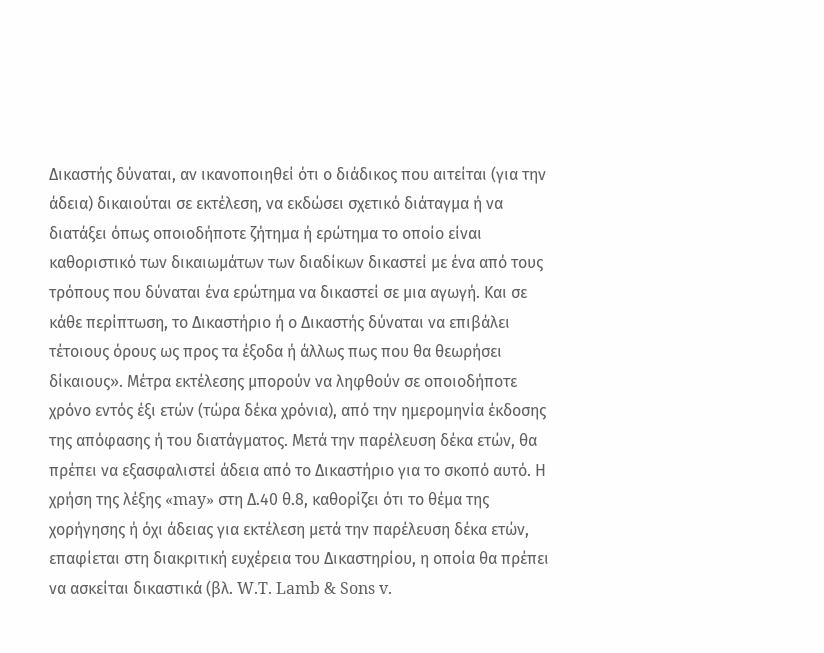Δικαστής δύναται, αν ικανοποιηθεί ότι ο διάδικος που αιτείται (για την άδεια) δικαιούται σε εκτέλεση, να εκδώσει σχετικό διάταγμα ή να διατάξει όπως οποιοδήποτε ζήτημα ή ερώτημα το οποίο είναι καθοριστικό των δικαιωμάτων των διαδίκων δικαστεί με ένα από τους τρόπους που δύναται ένα ερώτημα να δικαστεί σε μια αγωγή. Και σε κάθε περίπτωση, το Δικαστήριο ή ο Δικαστής δύναται να επιβάλει τέτοιους όρους ως προς τα έξοδα ή άλλως πως που θα θεωρήσει δίκαιους». Μέτρα εκτέλεσης μπορούν να ληφθούν σε οποιοδήποτε χρόνο εντός έξι ετών (τώρα δέκα χρόνια), από την ημερομηνία έκδοσης της απόφασης ή του διατάγματος. Μετά την παρέλευση δέκα ετών, θα πρέπει να εξασφαλιστεί άδεια από το Δικαστήριο για το σκοπό αυτό. Η χρήση της λέξης «may» στη Δ.40 θ.8, καθορίζει ότι το θέμα της χορήγησης ή όχι άδειας για εκτέλεση μετά την παρέλευση δέκα ετών, επαφίεται στη διακριτική ευχέρεια του Δικαστηρίου, η οποία θα πρέπει να ασκείται δικαστικά (βλ. W.T. Lamb & Sons v.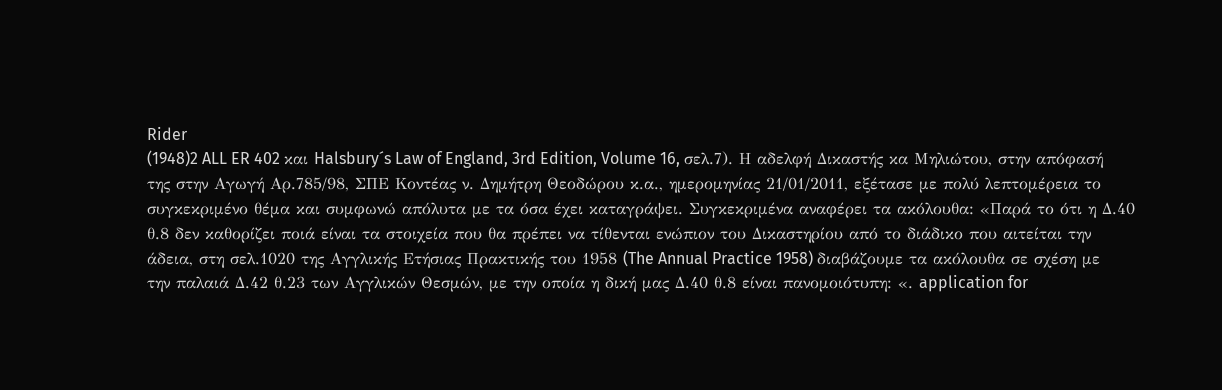Rider
(1948)2 ALL ER 402 και Halsbury´s Law of England, 3rd Edition, Volume 16, σελ.7). Η αδελφή Δικαστής κα Μηλιώτου, στην απόφασή της στην Αγωγή Αρ.785/98, ΣΠΕ Κοντέας ν. Δημήτρη Θεοδώρου κ.α., ημερομηνίας 21/01/2011, εξέτασε με πολύ λεπτομέρεια το συγκεκριμένο θέμα και συμφωνώ απόλυτα με τα όσα έχει καταγράψει. Συγκεκριμένα αναφέρει τα ακόλουθα: «Παρά το ότι η Δ.40 θ.8 δεν καθορίζει ποιά είναι τα στοιχεία που θα πρέπει να τίθενται ενώπιον του Δικαστηρίου από το διάδικο που αιτείται την άδεια, στη σελ.1020 της Αγγλικής Ετήσιας Πρακτικής του 1958 (The Annual Practice 1958) διαβάζουμε τα ακόλουθα σε σχέση με την παλαιά Δ.42 θ.23 των Αγγλικών Θεσμών, με την οποία η δική μας Δ.40 θ.8 είναι πανομοιότυπη: «. application for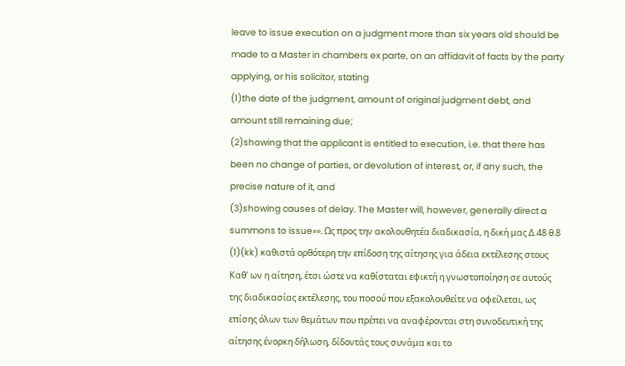leave to issue execution on a judgment more than six years old should be made to a Master in chambers ex parte, on an affidavit of facts by the party applying, or his solicitor, stating
(1)the date of the judgment, amount of original judgment debt, and amount still remaining due;
(2)showing that the applicant is entitled to execution, i.e. that there has been no change of parties, or devolution of interest, or, if any such, the precise nature of it, and
(3)showing causes of delay. The Master will, however, generally direct a summons to issue»». Ως προς την ακολουθητέα διαδικασία, η δική μας Δ.48 θ.8
(1)(kk) καθιστά ορθότερη την επίδοση της αίτησης για άδεια εκτέλεσης στους Καθ' ων η αίτηση, έτσι ώστε να καθίσταται εφικτή η γνωστοποίηση σε αυτούς της διαδικασίας εκτέλεσης, του ποσού που εξακολουθείτε να οφείλεται, ως επίσης όλων των θεμάτων που πρέπει να αναφέρονται στη συνοδευτική της αίτησης ένορκη δήλωση, δίδοντάς τους συνάμα και το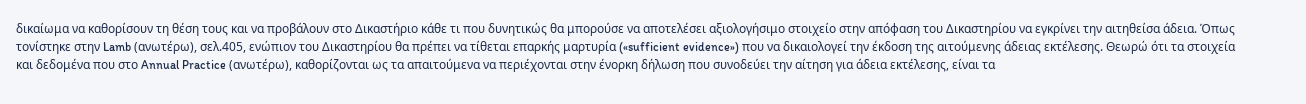δικαίωμα να καθορίσουν τη θέση τους και να προβάλουν στο Δικαστήριο κάθε τι που δυνητικώς θα μπορούσε να αποτελέσει αξιολογήσιμο στοιχείο στην απόφαση του Δικαστηρίου να εγκρίνει την αιτηθείσα άδεια. Όπως τονίστηκε στην Lamb (ανωτέρω), σελ.405, ενώπιον του Δικαστηρίου θα πρέπει να τίθεται επαρκής μαρτυρία («sufficient evidence») που να δικαιολογεί την έκδοση της αιτούμενης άδειας εκτέλεσης. Θεωρώ ότι τα στοιχεία και δεδομένα που στο Annual Practice (ανωτέρω), καθορίζονται ως τα απαιτούμενα να περιέχονται στην ένορκη δήλωση που συνοδεύει την αίτηση για άδεια εκτέλεσης, είναι τα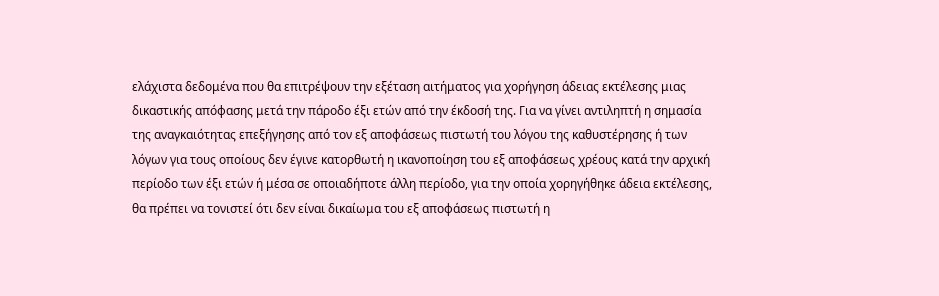ελάχιστα δεδομένα που θα επιτρέψουν την εξέταση αιτήματος για χορήγηση άδειας εκτέλεσης μιας δικαστικής απόφασης μετά την πάροδο έξι ετών από την έκδοσή της. Για να γίνει αντιληπτή η σημασία της αναγκαιότητας επεξήγησης από τον εξ αποφάσεως πιστωτή του λόγου της καθυστέρησης ή των λόγων για τους οποίους δεν έγινε κατορθωτή η ικανοποίηση του εξ αποφάσεως χρέους κατά την αρχική περίοδο των έξι ετών ή μέσα σε οποιαδήποτε άλλη περίοδο, για την οποία χορηγήθηκε άδεια εκτέλεσης, θα πρέπει να τονιστεί ότι δεν είναι δικαίωμα του εξ αποφάσεως πιστωτή η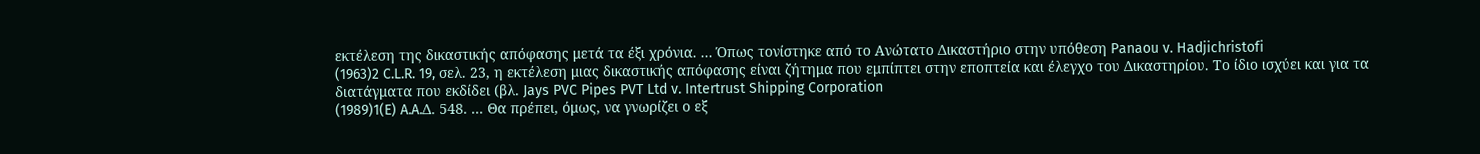εκτέλεση της δικαστικής απόφασης μετά τα έξι χρόνια. ... Όπως τονίστηκε από το Ανώτατο Δικαστήριο στην υπόθεση Panaou v. Hadjichristofi
(1963)2 C.L.R. 19, σελ. 23, η εκτέλεση μιας δικαστικής απόφασης είναι ζήτημα που εμπίπτει στην εποπτεία και έλεγχο του Δικαστηρίου. Το ίδιο ισχύει και για τα διατάγματα που εκδίδει (βλ. Jays PVC Pipes PVT Ltd v. Intertrust Shipping Corporation
(1989)1(E) A.A.Δ. 548. ... Θα πρέπει, όμως, να γνωρίζει ο εξ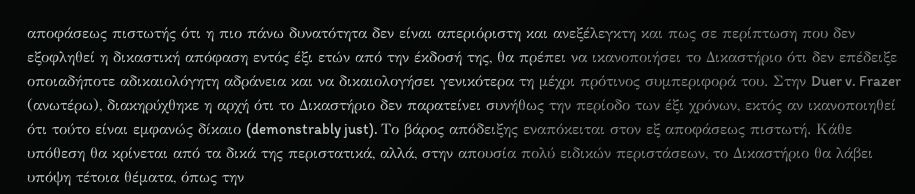αποφάσεως πιστωτής ότι η πιο πάνω δυνατότητα δεν είναι απεριόριστη και ανεξέλεγκτη και πως σε περίπτωση που δεν εξοφληθεί η δικαστική απόφαση εντός έξι ετών από την έκδοσή της, θα πρέπει να ικανοποιήσει το Δικαστήριο ότι δεν επέδειξε οποιαδήποτε αδικαιολόγητη αδράνεια και να δικαιολογήσει γενικότερα τη μέχρι πρότινος συμπεριφορά του. Στην Duer v. Frazer (ανωτέρω), διακηρύχθηκε η αρχή ότι το Δικαστήριο δεν παρατείνει συνήθως την περίοδο των έξι χρόνων, εκτός αν ικανοποιηθεί ότι τούτο είναι εμφανώς δίκαιο (demonstrably just). Το βάρος απόδειξης εναπόκειται στον εξ αποφάσεως πιστωτή. Κάθε υπόθεση θα κρίνεται από τα δικά της περιστατικά, αλλά, στην απουσία πολύ ειδικών περιστάσεων, το Δικαστήριο θα λάβει υπόψη τέτοια θέματα, όπως την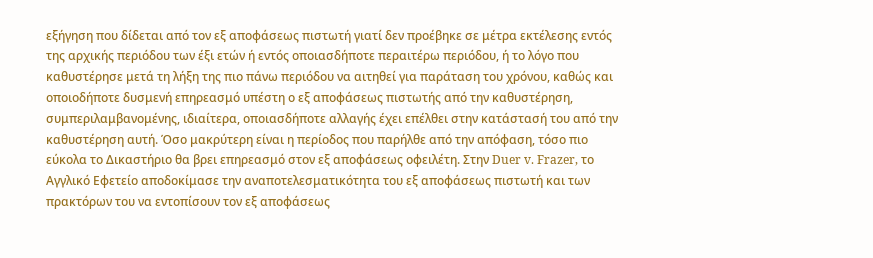εξήγηση που δίδεται από τον εξ αποφάσεως πιστωτή γιατί δεν προέβηκε σε μέτρα εκτέλεσης εντός της αρχικής περιόδου των έξι ετών ή εντός οποιασδήποτε περαιτέρω περιόδου, ή το λόγο που καθυστέρησε μετά τη λήξη της πιο πάνω περιόδου να αιτηθεί για παράταση του χρόνου, καθώς και οποιοδήποτε δυσμενή επηρεασμό υπέστη ο εξ αποφάσεως πιστωτής από την καθυστέρηση, συμπεριλαμβανομένης, ιδιαίτερα, οποιασδήποτε αλλαγής έχει επέλθει στην κατάστασή του από την καθυστέρηση αυτή. Όσο μακρύτερη είναι η περίοδος που παρήλθε από την απόφαση, τόσο πιο εύκολα το Δικαστήριο θα βρει επηρεασμό στον εξ αποφάσεως οφειλέτη. Στην Duer v. Frazer, το Αγγλικό Εφετείο αποδοκίμασε την αναποτελεσματικότητα του εξ αποφάσεως πιστωτή και των πρακτόρων του να εντοπίσουν τον εξ αποφάσεως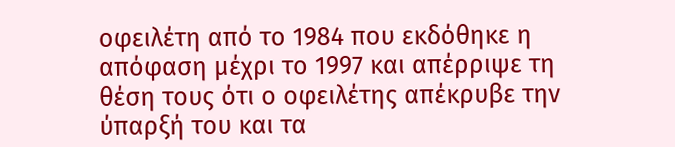οφειλέτη από το 1984 που εκδόθηκε η απόφαση μέχρι το 1997 και απέρριψε τη θέση τους ότι ο οφειλέτης απέκρυβε την ύπαρξή του και τα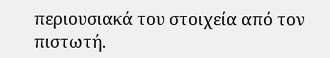περιουσιακά του στοιχεία από τον πιστωτή.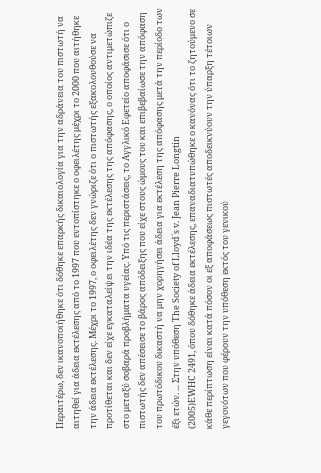Περαιτέρω, δεν ικανοποιήθηκε ότι δόθηκε επαρκής δικαιολογία για την αδράνεια του πιστωτή να αιτηθεί για άδεια εκτέλεσης από το 1997 που εντοπίστηκε ο οφειλέτης μέχρι το 2000 που αιτήθηκε την άδεια εκτέλεσης. Μέχρι το 1997, ο οφειλέτης δεν γνώριζε ότι ο πιστωτής εξακολουθούσε να προτίθεται και δεν είχε εγκαταλείψει την ιδέα της εκτέλεσης της απόφασης, ο οποίος αντιμετώπιζε στο μεταξύ σοβαρά προβλήματα υγείας. Υπό τις περιστάσεις, το Αγγλικό Εφετείο αποφάσισε ότι ο πιστωτής δεν απέσεισε το βάρος απόδειξης που είχε στους ώμους του και επιβεβαίωσε την απόφαση του πρωτόδικου δικαστή να μην χορηγήσει άδεια για εκτέλεση της απόφασης μετά την περίοδο των έξι ετών. ... Στην υπόθεση The Society of Lloyd´s v. Jean Pierre Longtin
(2005)EWHC 2491, όπου δόθηκε άδεια εκτέλεσης, επαναδιατυπώθηκε ο κανόνας ότι το ζητούμενο σε κάθε περίπτωση είναι κατά πόσον οι εξ αποφάσεως πιστωτές αποδεικνύουν την ύπαρξη τέτοιων γεγονότων που φέρουν την υπόθεση εκτός του γενικού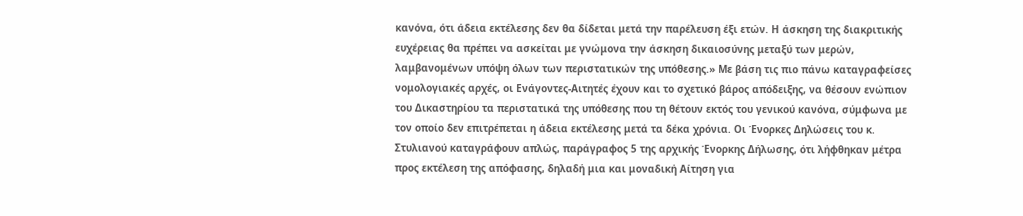κανόνα, ότι άδεια εκτέλεσης δεν θα δίδεται μετά την παρέλευση έξι ετών. Η άσκηση της διακριτικής ευχέρειας θα πρέπει να ασκείται με γνώμονα την άσκηση δικαιοσύνης μεταξύ των μερών, λαμβανομένων υπόψη όλων των περιστατικών της υπόθεσης.» Με βάση τις πιο πάνω καταγραφείσες νομολογιακές αρχές, οι Ενάγοντες-Αιτητές έχουν και το σχετικό βάρος απόδειξης, να θέσουν ενώπιον του Δικαστηρίου τα περιστατικά της υπόθεσης που τη θέτουν εκτός του γενικού κανόνα, σύμφωνα με τον οποίο δεν επιτρέπεται η άδεια εκτέλεσης μετά τα δέκα χρόνια. Οι Ένορκες Δηλώσεις του κ. Στυλιανού καταγράφουν απλώς, παράγραφος 5 της αρχικής Ένορκης Δήλωσης, ότι λήφθηκαν μέτρα προς εκτέλεση της απόφασης, δηλαδή μια και μοναδική Αίτηση για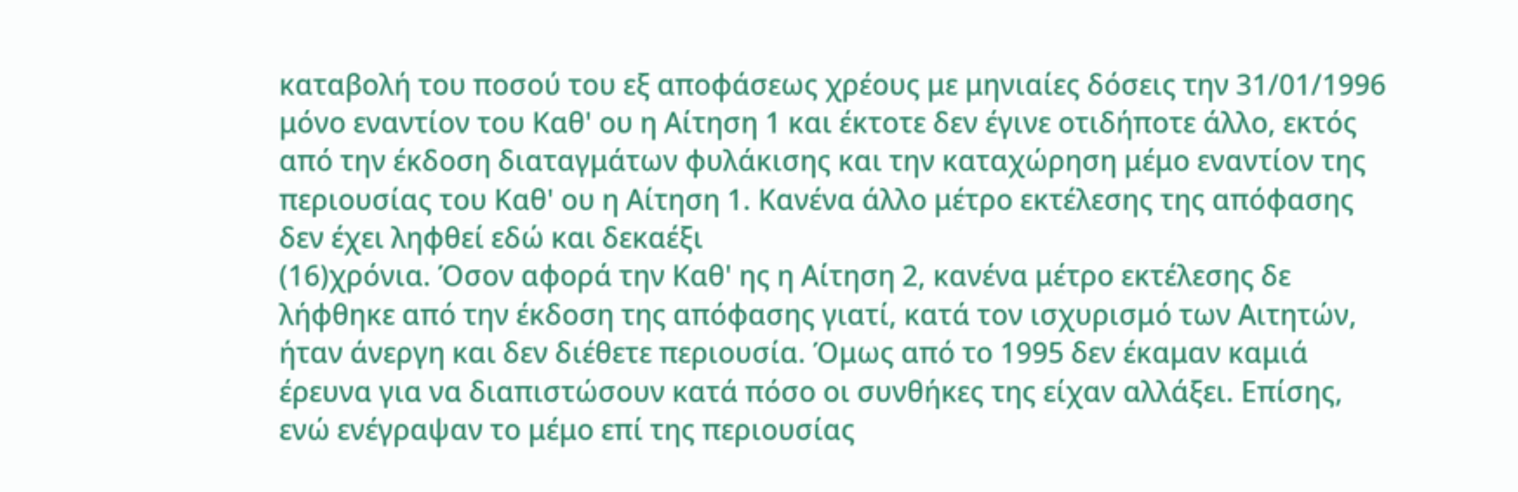καταβολή του ποσού του εξ αποφάσεως χρέους με μηνιαίες δόσεις την 31/01/1996 μόνο εναντίον του Καθ' ου η Αίτηση 1 και έκτοτε δεν έγινε οτιδήποτε άλλο, εκτός από την έκδοση διαταγμάτων φυλάκισης και την καταχώρηση μέμο εναντίον της περιουσίας του Καθ' ου η Αίτηση 1. Κανένα άλλο μέτρο εκτέλεσης της απόφασης δεν έχει ληφθεί εδώ και δεκαέξι
(16)χρόνια. Όσον αφορά την Καθ' ης η Αίτηση 2, κανένα μέτρο εκτέλεσης δε λήφθηκε από την έκδοση της απόφασης γιατί, κατά τον ισχυρισμό των Αιτητών, ήταν άνεργη και δεν διέθετε περιουσία. Όμως από το 1995 δεν έκαμαν καμιά έρευνα για να διαπιστώσουν κατά πόσο οι συνθήκες της είχαν αλλάξει. Επίσης, ενώ ενέγραψαν το μέμο επί της περιουσίας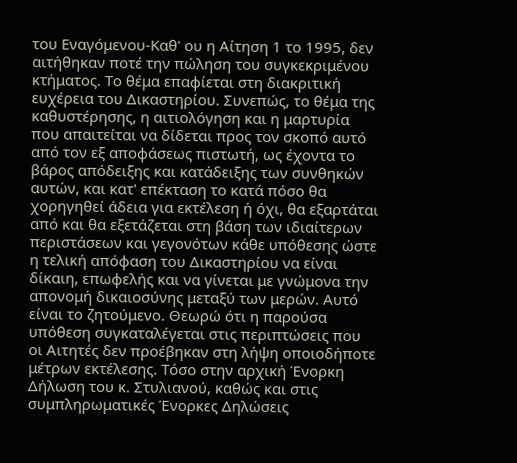του Εναγόμενου-Καθ' ου η Αίτηση 1 το 1995, δεν αιτήθηκαν ποτέ την πώληση του συγκεκριμένου κτήματος. Το θέμα επαφίεται στη διακριτική ευχέρεια του Δικαστηρίου. Συνεπώς, το θέμα της καθυστέρησης, η αιτιολόγηση και η μαρτυρία που απαιτείται να δίδεται προς τον σκοπό αυτό από τον εξ αποφάσεως πιστωτή, ως έχοντα το βάρος απόδειξης και κατάδειξης των συνθηκών αυτών, και κατ' επέκταση το κατά πόσο θα χορηγηθεί άδεια για εκτέλεση ή όχι, θα εξαρτάται από και θα εξετάζεται στη βάση των ιδιαίτερων περιστάσεων και γεγονότων κάθε υπόθεσης ώστε η τελική απόφαση του Δικαστηρίου να είναι δίκαιη, επωφελής και να γίνεται με γνώμονα την απονομή δικαιοσύνης μεταξύ των μερών. Αυτό είναι το ζητούμενο. Θεωρώ ότι η παρούσα υπόθεση συγκαταλέγεται στις περιπτώσεις που οι Αιτητές δεν προέβηκαν στη λήψη οποιοδήποτε μέτρων εκτέλεσης. Τόσο στην αρχική Ένορκη Δήλωση του κ. Στυλιανού, καθώς και στις συμπληρωματικές Ένορκες Δηλώσεις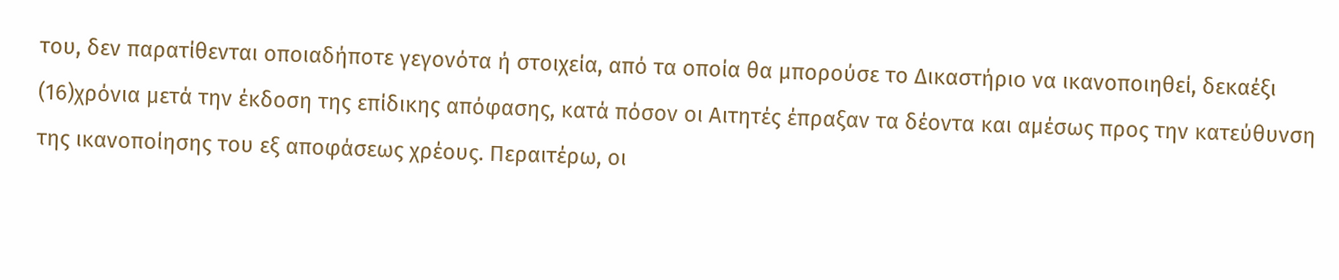του, δεν παρατίθενται οποιαδήποτε γεγονότα ή στοιχεία, από τα οποία θα μπορούσε το Δικαστήριο να ικανοποιηθεί, δεκαέξι
(16)χρόνια μετά την έκδοση της επίδικης απόφασης, κατά πόσον οι Αιτητές έπραξαν τα δέοντα και αμέσως προς την κατεύθυνση της ικανοποίησης του εξ αποφάσεως χρέους. Περαιτέρω, οι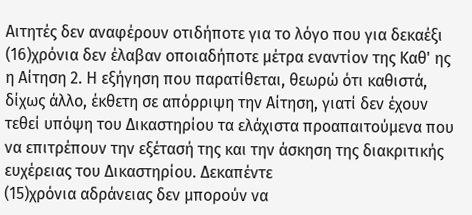Αιτητές δεν αναφέρουν οτιδήποτε για το λόγο που για δεκαέξι
(16)χρόνια δεν έλαβαν οποιαδήποτε μέτρα εναντίον της Καθ' ης η Αίτηση 2. Η εξήγηση που παρατίθεται, θεωρώ ότι καθιστά, δίχως άλλο, έκθετη σε απόρριψη την Αίτηση, γιατί δεν έχουν τεθεί υπόψη του Δικαστηρίου τα ελάχιστα προαπαιτούμενα που να επιτρέπουν την εξέτασή της και την άσκηση της διακριτικής ευχέρειας του Δικαστηρίου. Δεκαπέντε
(15)χρόνια αδράνειας δεν μπορούν να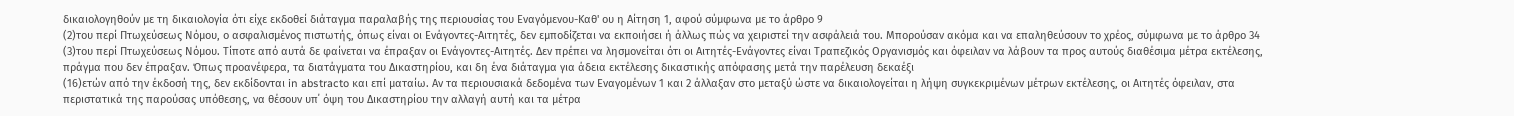δικαιολογηθούν με τη δικαιολογία ότι είχε εκδοθεί διάταγμα παραλαβής της περιουσίας του Εναγόμενου-Καθ' ου η Αίτηση 1, αφού σύμφωνα με το άρθρο 9
(2)του περί Πτωχεύσεως Νόμου, ο ασφαλισμένος πιστωτής, όπως είναι οι Ενάγοντες-Αιτητές, δεν εμποδίζεται να εκποιήσει ή άλλως πώς να χειριστεί την ασφάλειά του. Μπορούσαν ακόμα και να επαληθεύσουν το χρέος, σύμφωνα με το άρθρο 34
(3)του περί Πτωχεύσεως Νόμου. Τίποτε από αυτά δε φαίνεται να έπραξαν οι Ενάγοντες-Αιτητές. Δεν πρέπει να λησμονείται ότι οι Αιτητές-Ενάγοντες είναι Τραπεζικός Οργανισμός και όφειλαν να λάβουν τα προς αυτούς διαθέσιμα μέτρα εκτέλεσης, πράγμα που δεν έπραξαν. Όπως προανέφερα, τα διατάγματα του Δικαστηρίου, και δη ένα διάταγμα για άδεια εκτέλεσης δικαστικής απόφασης μετά την παρέλευση δεκαέξι
(16)ετών από την έκδοσή της, δεν εκδίδονται in abstracto και επί ματαίω. Αν τα περιουσιακά δεδομένα των Εναγομένων 1 και 2 άλλαξαν στο μεταξύ ώστε να δικαιολογείται η λήψη συγκεκριμένων μέτρων εκτέλεσης, οι Αιτητές όφειλαν, στα περιστατικά της παρούσας υπόθεσης, να θέσουν υπ΄ όψη του Δικαστηρίου την αλλαγή αυτή και τα μέτρα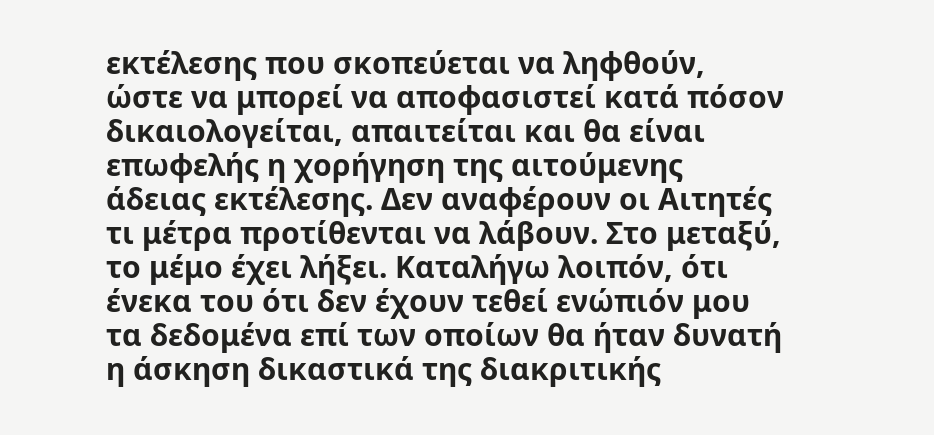εκτέλεσης που σκοπεύεται να ληφθούν, ώστε να μπορεί να αποφασιστεί κατά πόσον δικαιολογείται, απαιτείται και θα είναι επωφελής η χορήγηση της αιτούμενης άδειας εκτέλεσης. Δεν αναφέρουν οι Αιτητές τι μέτρα προτίθενται να λάβουν. Στο μεταξύ, το μέμο έχει λήξει. Καταλήγω λοιπόν, ότι ένεκα του ότι δεν έχουν τεθεί ενώπιόν μου τα δεδομένα επί των οποίων θα ήταν δυνατή η άσκηση δικαστικά της διακριτικής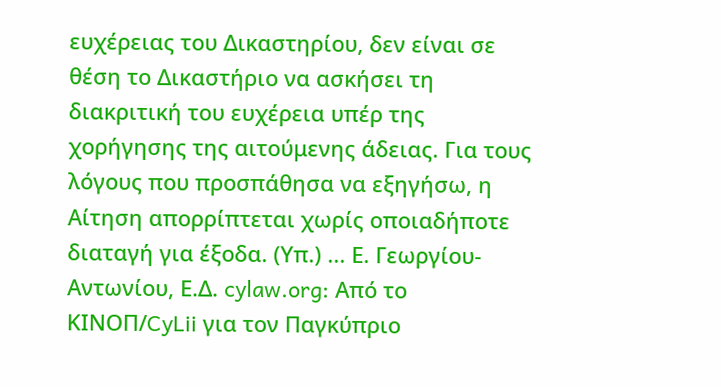ευχέρειας του Δικαστηρίου, δεν είναι σε θέση το Δικαστήριο να ασκήσει τη διακριτική του ευχέρεια υπέρ της χορήγησης της αιτούμενης άδειας. Για τους λόγους που προσπάθησα να εξηγήσω, η Αίτηση απορρίπτεται χωρίς οποιαδήποτε διαταγή για έξοδα. (Υπ.) ... Ε. Γεωργίου-Αντωνίου, Ε.Δ. cylaw.org: Από το ΚΙΝOΠ/CyLii για τον Παγκύπριο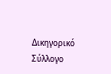Δικηγορικό Σύλλογο